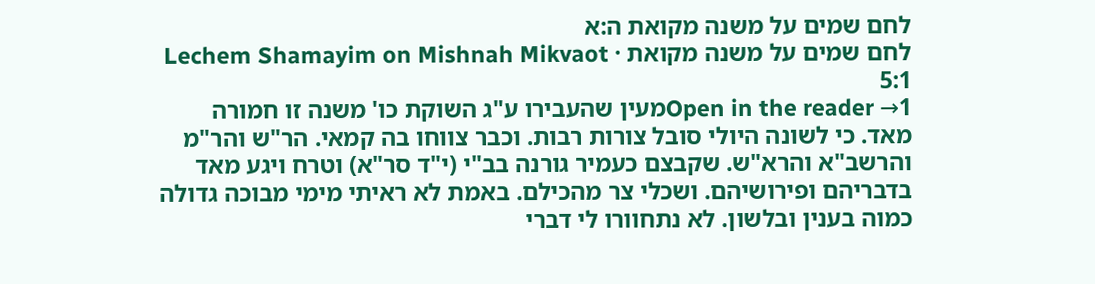לחם שמים על משנה מקואת ה:א
לחם שמים על משנה מקואת · Lechem Shamayim on Mishnah Mikvaot 5:1
Open in the reader →1מעין שהעבירו ע"ג השוקת כו' משנה זו חמורה מאד. כי לשונה היולי סובל צורות רבות. וכבר צווחו בה קמאי. הר"ש והר"מ והרשב"א והרא"ש. שקבצם כעמיר גורנה בב"י (י"ד סר"א) וטרח ויגע מאד בדבריהם ופירושיהם. ושכלי צר מהכילם. באמת לא ראיתי מימי מבוכה גדולה כמוה בענין ובלשון. לא נתחוורו לי דברי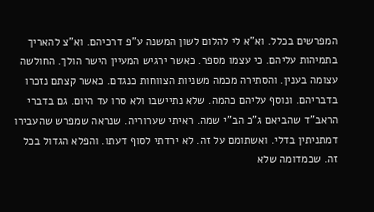המפרשים בכלל. וא"א לי להלום לשון המשנה ע"פ דרכיהם. וא"צ להאריך בתמיהות עליהם. כי עצמו מספר. כאשר ירגיש המעיין הישר הולך. החולשה עצומה בענין. והסתירה מכמה משניות הצווחות כנגדם. כאשר קצתם נזכרו בדבריהם. ונוסף עליהם כהמה. שלא נתיישבו ולא סרו עד היום. גם בדברי הראב"ד שהביאם ג"כ הב"י שמה. ראיתי שערוריה. שנראה שמפרש שהעבירו דמתניתין בדלי. ואשתומם על זה. לא ירדתי לסוף דעתו. והפלא הגדול בכל זה. שכמדומה שלא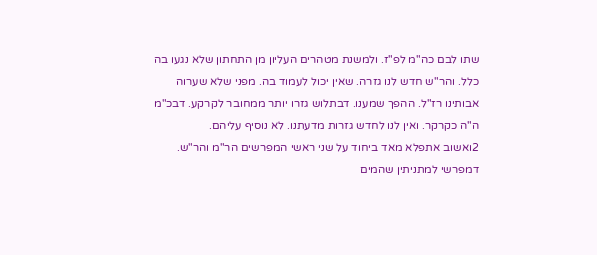שתו לבם כה"מ לפ"ז. ולמשנת מטהרים העליון מן התחתון שלא נגעו בה כלל. והר"ש חדש לנו גזרה. שאין יכול לעמוד בה. מפני שלא שערוה אבותינו רז"ל. ההפך שמענו. דבתלוש גזרו יותר ממחובר לקרקע. דבכ"מ ה"ה כקרקר. ואין לנו לחדש גזרות מדעתנו. לא נוסיף עליהם.
2ואשוב אתפלא מאד ביחוד על שני ראשי המפרשים הר"מ והר"ש. דמפרשי למתניתין שהמים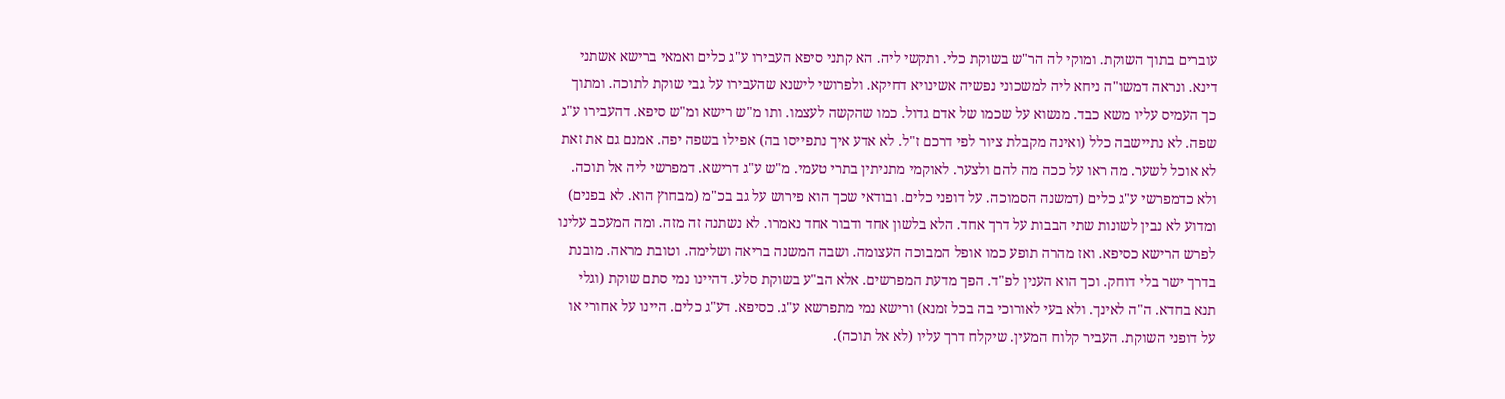עוברים בתוך השוקת. ומוקי לה הר"ש בשוקת כלי. ותקשי ליה. הא קתני סיפא העבירו ע"ג כלים ואמאי ברישא אשתני דינא. ונראה דמשו"ה ניחא ליה למשכוני נפשיה אשינויא דחיקא. ולפרושי לישנא שהעבירו על גבי שוקת לתוכה. ומתוך כך העמיס עליו משא כבד. מנשוא על שכמו של אדם גדול. כמו שהקשה לעצמו. ותו מ"ש רישא ומ"ש סיפא. דהעבירו ע"ג שפה. לא נתיישבה כלל (ואינה מקבלת ציור לפי דרכם ז"ל. לא אדע איך נתפייסו בה) אפילו בשפה יפה. אמנם גם את זאת לא אוכל לשער. מה ראו על ככה מה להם ולצער. לאוקמי מתניתין בתרי טעמי. מ"ש ע"ג דרישא. דמפרשי ליה אל תוכה. ולא כדמפרשי ע"ג כלים (דמשנה הסמוכה. על דופני כלים. ובודאי שכך הוא פירוש על גב בכ"מ (מבחוץ הוא. לא בפנים) ומדוע לא נבין לשונות שתי הבבות על דרך אחד. הלא בלשון אחד ודבור אחד נאמרו. לא נשתנה זה מזה. ומה המעכב עלינו לפרש הרישא כסיפא. ואז מהרה תופע כמו אופל המבוכה העצומה. ושבה המשנה בריאה ושלימה. וטובת מראה. מובנת בדרך ישר בלי דוחק. וכך הוא הענין לפ"ד. הפך מדעת המפרשים. אלא הב"ע בשוקת סלע. דהיינו נמי סתם שוקת (וגלי תנא בחדא. ה"ה לאינך. ולא בעי לאורוכי בה בכל זמנא) ורישא נמי מתפרשא ע"ג. כסיפא. דע"ג כלים. היינו על אחורי או על דופני השוקת. העביר קלוח המעין. שיקלח דרך עליו (לא אל תוכה).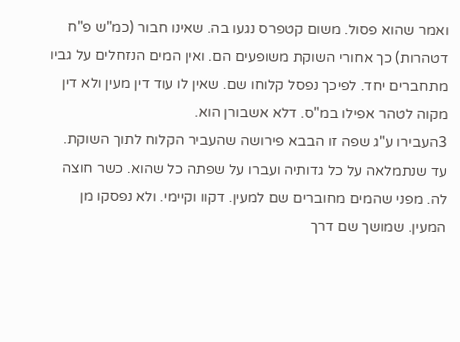ואמר שהוא פסול. משום קטפרס נגעו בה. שאינו חבור (כמ"ש פ"ח דטהרות) כך אחורי השוקת משופעים הם. ואין המים הנזחלים על גביו מתחברים יחד. לפיכך נפסל קלוחו שם. שאין לו עוד דין מעין ולא דין מקוה לטהר אפילו במ"ס. דלא אשבורן הוא.
3העבירו ע"ג שפה זו הבבא פירושה שהעביר הקלוח לתוך השוקת. עד שנתמלאה על כל גדותיה ועברו על שפתה כל שהוא. כשר חוצה לה. מפני שהמים מחוברים שם למעין. דקוו וקיימי. ולא נפסקו מן המעין. שמושך שם דרך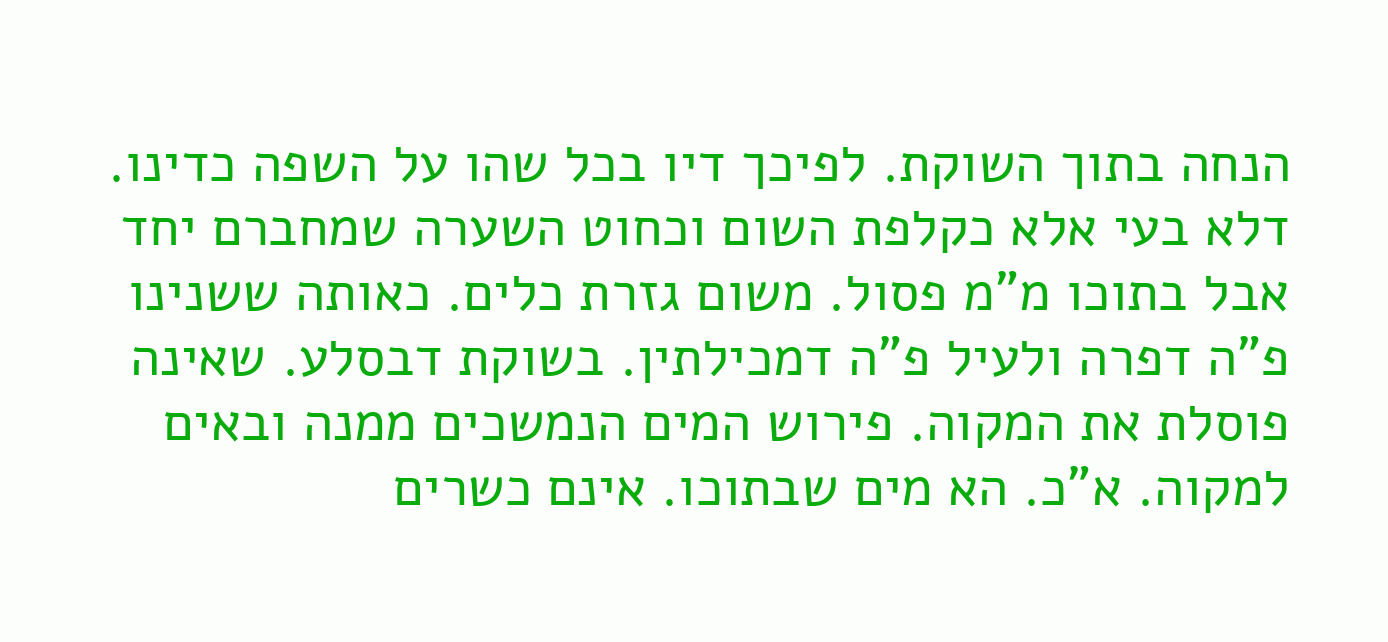הנחה בתוך השוקת. לפיכך דיו בכל שהו על השפה כדינו. דלא בעי אלא כקלפת השום וכחוט השערה שמחברם יחד אבל בתוכו מ"מ פסול. משום גזרת כלים. כאותה ששנינו פ"ה דפרה ולעיל פ"ה דמכילתין. בשוקת דבסלע. שאינה פוסלת את המקוה. פירוש המים הנמשכים ממנה ובאים למקוה. א"כ. הא מים שבתוכו. אינם כשרים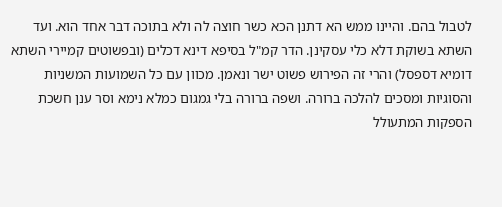לטבול בהם. והיינו ממש הא דתנן הכא כשר חוצה לה ולא בתוכה דבר אחד הוא. ועד השתא בשוקת דלא כלי עסקינן. הדר קמ"ל בסיפא דינא דכלים (ובפשוטים קמיירי השתא דומיא דספסל) והרי זה הפירוש פשוט ישר ונאמן. מכוון עם כל השמועות המשניות והסוגיות ומסכים להלכה ברורה. ושפה ברורה בלי גמגום כמלא נימא וסר ענן חשכת הספקות המתעולל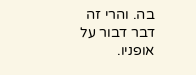בה. והרי זה דבר דבור על אופניו.